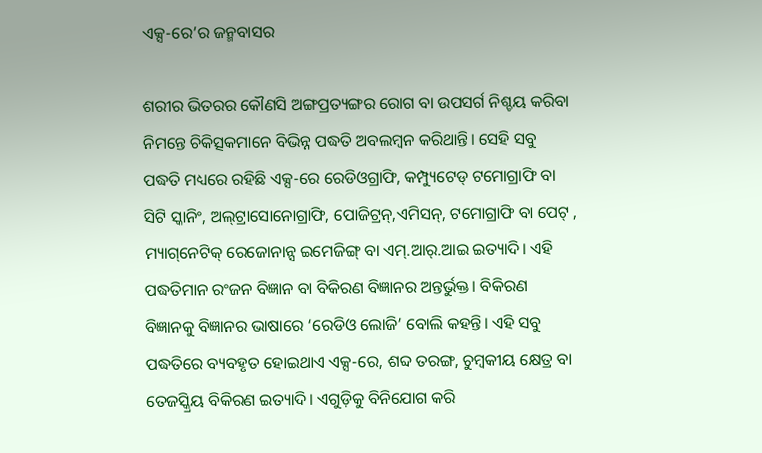ଏକ୍ସ-ରେ’ର ଜନ୍ମବାସର

ଶରୀର ଭିତରର କୌଣସି ଅଙ୍ଗପ୍ରତ୍ୟଙ୍ଗର ରୋଗ ବା ଉପସର୍ଗ ନିଶ୍ଚୟ କରିବା ନିମନ୍ତେ ଚିକିତ୍ସକମାନେ ବିଭିନ୍ନ ପଦ୍ଧତି ଅବଲମ୍ବନ କରିଥାନ୍ତି। ସେହି ସବୁ ପଦ୍ଧତି ମଧ୍ୟରେ ରହିଛି ଏକ୍ସ-ରେ ରେଡିଓଗ୍ରାଫି, କମ୍ପ୍ୟୁଟେଡ୍‌ ଟମୋଗ୍ରାଫି ବା ସିଟି ସ୍କାନିଂ, ଅଲ୍‌ଟ୍ରାସୋନୋଗ୍ରାଫି, ପୋଜିଟ୍ରନ୍‌,ଏମିସନ୍‌, ଟମୋଗ୍ରାଫି ବା ପେଟ୍‌ , ମ୍ୟାଗ୍‌ନେଟିକ୍‌ ରେଜୋନାନ୍ସ ଇମେଜିଙ୍ଗ୍‌ ବା ଏମ୍‌.ଆର୍‌.ଆଇ ଇତ୍ୟାଦି। ଏହି ପଦ୍ଧତିମାନ ରଂଜନ ବିଜ୍ଞାନ ବା ବିକିରଣ ବିଜ୍ଞାନର ଅନ୍ତର୍ଭୁକ୍ତ। ବିକିରଣ ବିଜ୍ଞାନକୁ ବିଜ୍ଞାନର ଭାଷାରେ ‘ରେଡିଓ ଲୋଜି’ ବୋଲି କହନ୍ତି। ଏହି ସବୁ ପଦ୍ଧତିରେ ବ୍ୟବହୃତ ହୋଇଥାଏ ଏକ୍ସ-ରେ, ଶବ୍ଦ ତରଙ୍ଗ, ଚୁମ୍ବକୀୟ କ୍ଷେତ୍ର ବା ତେଜସ୍କ୍ରିୟ ବିକିରଣ ଇତ୍ୟାଦି। ଏଗୁଡ଼ିକୁ ବିନିଯୋଗ କରି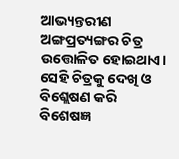ଆଭ୍ୟନ୍ତରୀଣ ଅଙ୍ଗପ୍ରତ୍ୟଙ୍ଗର ଚିତ୍ର ଉତ୍ତୋଳିତ ହୋଇଥାଏ। ସେହି ଚିତ୍ରକୁ ଦେଖି ଓ ବିଶ୍ଲେଷଣ କରି ବିଶେଷଜ୍ଞ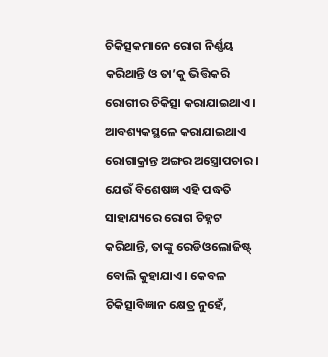ଚିକିତ୍ସକମାନେ ରୋଗ ନିର୍ଣ୍ଣୟ କରିଥାନ୍ତି ଓ ତା’କୁ ଭିତ୍ତିକରି ରୋଗୀର ଚିକିତ୍ସା କରାଯାଇଥାଏ। ଆବଶ୍ୟକସ୍ଥଳେ କରାଯାଇଥାଏ ରୋଗାକ୍ରାନ୍ତ ଅଙ୍ଗର ଅସ୍ତ୍ରୋପଚାର । ଯେଉଁ ବିଶେଷଜ୍ଞ ଏହି ପଦ୍ଧତି ସାହାଯ୍ୟରେ ରୋଗ ଚିହ୍ନଟ କରିଥାନ୍ତି, ତାଙ୍କୁ ରେଡିଓଲୋଜିଷ୍ଟ୍‌ ବୋଲି କୁହାଯାଏ। କେବଳ ଚିକିତ୍ସାବିଜ୍ଞାନ କ୍ଷେତ୍ର ନୁହେଁ,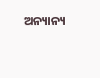ଅନ୍ୟାନ୍ୟ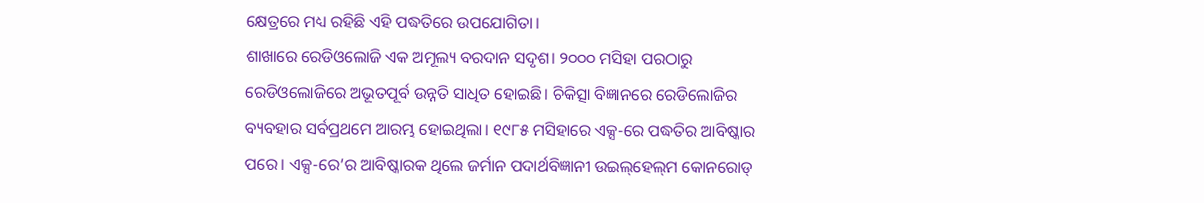କ୍ଷେତ୍ରରେ ମଧ୍ୟ ରହିଛି ଏହି ପଦ୍ଧତିରେ ଉପଯୋଗିତା।
ଶାଖାରେ ରେଡିଓଲୋଜି ଏକ ଅମୂଲ୍ୟ ବରଦାନ ସଦୃଶ। ୨୦୦୦ ମସିହା ପରଠାରୁ ରେଡିଓଲୋଜିରେ ଅଭୂତପୂର୍ବ ଉନ୍ନତି ସାଧିତ ହୋଇଛି। ଚିକିତ୍ସା ବିଜ୍ଞାନରେ ରେଡିଲୋଜିର ବ୍ୟବହାର ସର୍ବପ୍ରଥମେ ଆରମ୍ଭ ହୋଇଥିଲା। ୧୯୮୫ ମସିହାରେ ଏକ୍ସ-ରେ ପଦ୍ଧତିର ଆବିଷ୍କାର ପରେ। ଏକ୍ସ-ରେ’ର ଆବିଷ୍କାରକ ଥିଲେ ଜର୍ମାନ ପଦାର୍ଥବିଜ୍ଞାନୀ ଉଇଲ୍‌ହେଲ୍‌ମ କୋନରୋଡ୍‌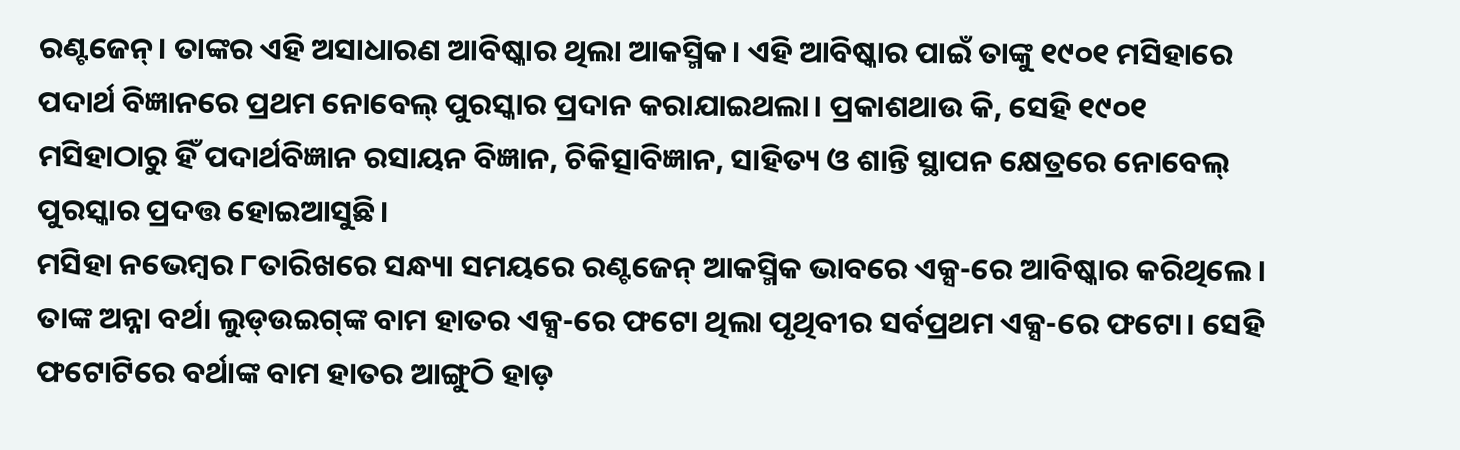ରଣ୍ଟଜେନ୍‌। ତାଙ୍କର ଏହି ଅସାଧାରଣ ଆବିଷ୍କାର ଥିଲା ଆକସ୍ମିକ। ଏହି ଆବିଷ୍କାର ପାଇଁ ତାଙ୍କୁ ୧୯୦୧ ମସିହାରେ ପଦାର୍ଥ ବିଜ୍ଞାନରେ ପ୍ରଥମ ନୋବେଲ୍‌ ପୁରସ୍କାର ପ୍ରଦାନ କରାଯାଇଥଲା। ପ୍ରକାଶଥାଉ କି, ସେହି ୧୯୦୧ ମସିହାଠାରୁ ହିଁ ପଦାର୍ଥବିଜ୍ଞାନ ରସାୟନ ବିଜ୍ଞାନ, ଚିକିତ୍ସାବିଜ୍ଞାନ, ସାହିତ୍ୟ ଓ ଶାନ୍ତି ସ୍ଥାପନ କ୍ଷେତ୍ରରେ ନୋବେଲ୍‌ ପୁରସ୍କାର ପ୍ରଦତ୍ତ ହୋଇଆସୁଛି।
ମସିହା ନଭେମ୍ବର ୮ତାରିଖରେ ସନ୍ଧ୍ୟା ସମୟରେ ରଣ୍ଟଜେନ୍‌ ଆକସ୍ମିକ ଭାବରେ ଏକ୍ସ-ରେ ଆବିଷ୍କାର କରିଥିଲେ। ତାଙ୍କ ଅନ୍ନା ବର୍ଥା ଲୁଡ୍‌ଉଇଗ୍‌ଙ୍କ ବାମ ହାତର ଏକ୍ସ-ରେ ଫଟୋ ଥିଲା ପୃଥିବୀର ସର୍ବପ୍ରଥମ ଏକ୍ସ-ରେ ଫଟୋ। ସେହି ଫଟୋଟିରେ ବର୍ଥାଙ୍କ ବାମ ହାତର ଆଙ୍ଗୁଠି ହାଡ଼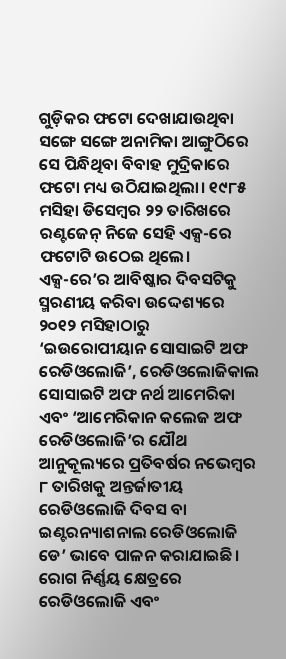ଗୁଡ଼ିକର ଫଟୋ ଦେଖାଯାଉଥିବା ସଙ୍ଗେ ସଙ୍ଗେ ଅନାମିକା ଆଙ୍ଗୁଠିରେ ସେ ପିନ୍ଧିଥିବା ବିବାହ ମୁଦ୍ରିକାରେ ଫଟୋ ମଧ୍ୟ ଉଠିଯାଇଥିଲା। ୧୯୮୫ ମସିହା ଡିସେମ୍ବର ୨୨ ତାରିଖରେ ରଣ୍ଟଜେନ୍‌ ନିଜେ ସେହି ଏକ୍ସ-ରେ ଫଟୋଟି ଉଠେଇ ଥିଲେ।
ଏକ୍ସ-ରେ’ର ଆବିଷ୍କାର ଦିବସଟିକୁ ସ୍ମରଣୀୟ କରିବା ଉଦ୍ଦେଶ୍ୟରେ ୨୦୧୨ ମସିହାଠାରୁ ‘ଇଉରୋପୀୟାନ ସୋସାଇଟି ଅଫ ରେଡିଓଲୋଜି’, ରେଡିଓଲୋଜିକାଲ ସୋସାଇଟି ଅଫ ନର୍ଥ ଆମେରିକା ଏବଂ ‘ଆମେରିକାନ କଲେଜ ଅଫ ରେଡିଓଲୋଜି’ର ଯୌଥ ଆନୁକୂଲ୍ୟରେ ପ୍ରତିବର୍ଷର ନଭେମ୍ବର ୮ ତାରିଖକୁ ଅନ୍ତର୍ଜାତୀୟ ରେଡିଓଲୋଜି ଦିବସ ବା ଇଣ୍ଟରନ୍ୟାଶନାଲ ରେଡିଓଲୋଜି ଡେ’ ଭାବେ ପାଳନ କରାଯାଇଛି।
ରୋଗ ନିର୍ଣ୍ଣୟ କ୍ଷେତ୍ରରେ ରେଡିଓଲୋଜି ଏବଂ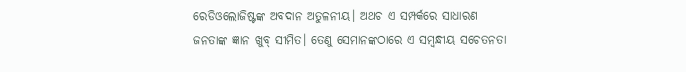ରେଡିଓଲୋଜିଷ୍ଟଙ୍କ ଅବଦାନ ଅତୁଳନୀୟ। ଅଥଚ ଏ ସମ୍ପର୍କରେ ସାଧାରଣ ଜନତାଙ୍କ ଜ୍ଞାନ ଖୁବ୍‌ ସୀମିତ। ତେଣୁ ସେମାନଙ୍କଠାରେ ଏ ସମ୍ବନ୍ଧୀୟ ସଚେତନତା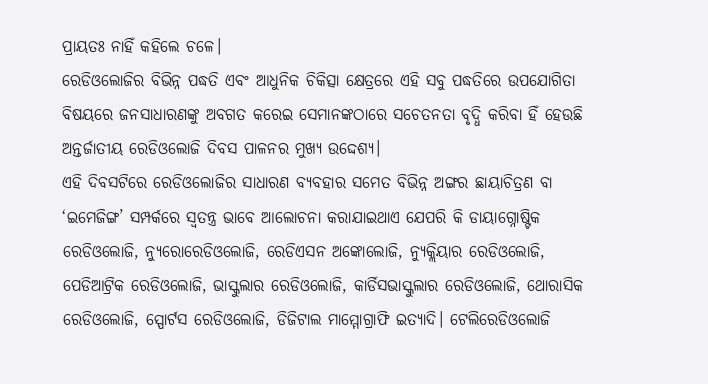ପ୍ରାୟତଃ ନାହିଁ କହିଲେ ଚଳେ।
ରେଡିଓଲୋଜିର ବିଭିନ୍ନ ପଦ୍ଧତି ଏବଂ ଆଧୁନିକ ଚିକିତ୍ସା କ୍ଷେତ୍ରରେ ଏହି ସବୁ ପଦ୍ଧତିରେ ଉପଯୋଗିତା ବିଷୟରେ ଜନସାଧାରଣଙ୍କୁ ଅବଗତ କରେଇ ସେମାନଙ୍କଠାରେ ସଚେତନତା ବୃଦ୍ଧି କରିବା ହିଁ ହେଉଛି ଅନ୍ତର୍ଜାତୀୟ ରେଡିଓଲୋଜି ଦିବସ ପାଳନର ମୁଖ୍ୟ ଉଦ୍ଦେଶ୍ୟ।
ଏହି ଦିବସଟିରେ ରେଡିଓଲୋଜିର ସାଧାରଣ ବ୍ୟବହାର ସମେତ ବିଭିନ୍ନ ଅଙ୍ଗର ଛାୟାଚିତ୍ରଣ ବା ‘ଇମେଜିଙ୍ଗ’ ସମ୍ପର୍କରେ ସ୍ବତନ୍ତ୍ର ଭାବେ ଆଲୋଚନା କରାଯାଇଥାଏ ଯେପରି କି ଡାୟାଗ୍ନୋଷ୍ଟିକ ରେଡିଓଲୋଜି, ନ୍ୟୁରୋରେଡିଓଲୋଜି, ରେଡିଏସନ ଅଙ୍କୋଲୋଜି, ନ୍ୟୁକ୍ଲିୟାର ରେଡିଓଲୋଜି, ପେଡିଆଟ୍ରିକ ରେଡିଓଲୋଜି, ଭାସ୍କୁଲାର ରେଡିଓଲୋଜି, କାର୍ଡିସଭାସ୍କୁଲାର ରେଡିଓଲୋଜି, ଥୋରାସିକ ରେଡିଓଲୋଜି, ସ୍ପୋର୍ଟସ ରେଡିଓଲୋଜି, ଡିଜିଟାଲ ମାମ୍ମୋଗ୍ରାଫି ଇତ୍ୟାଦି। ଟେଲିରେଡିଓଲୋଜି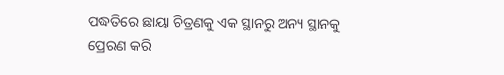ପଦ୍ଧତିରେ ଛାୟା ଚିତ୍ରଣକୁ ଏକ ସ୍ଥାନରୁ ଅନ୍ୟ ସ୍ଥାନକୁ ପ୍ରେରଣ କରି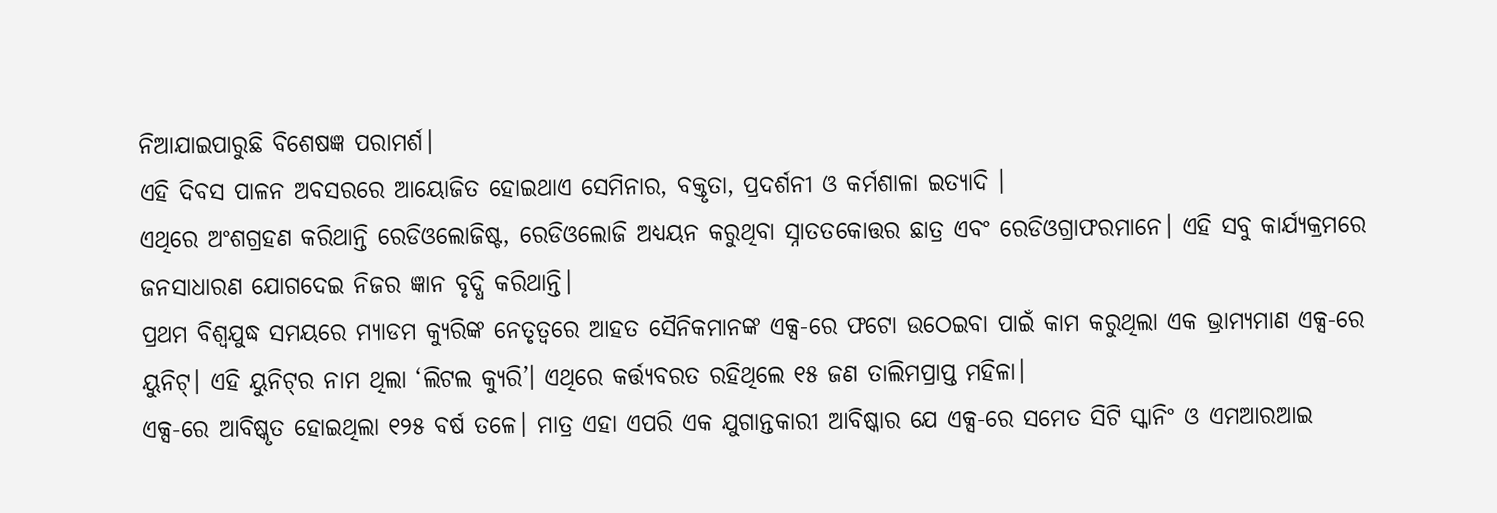ନିଆଯାଇପାରୁଛି ବିଶେଷଜ୍ଞ ପରାମର୍ଶ।
ଏହି ଦିବସ ପାଳନ ଅବସରରେ ଆୟୋଜିତ ହୋଇଥାଏ ସେମିନାର, ବକ୍ତୃତା, ପ୍ରଦର୍ଶନୀ ଓ କର୍ମଶାଳା ଇତ୍ୟାଦି ।
ଏଥିରେ ଅଂଶଗ୍ରହଣ କରିଥାନ୍ତି ରେଡିଓଲୋଜିଷ୍ଟ, ରେଡିଓଲୋଜି ଅଧ୍ୟୟନ କରୁଥିବା ସ୍ନାତତକୋତ୍ତର ଛାତ୍ର ଏବଂ ରେଡିଓଗ୍ରାଫରମାନେ। ଏହି ସବୁ କାର୍ଯ୍ୟକ୍ରମରେ ଜନସାଧାରଣ ଯୋଗଦେଇ ନିଜର ଜ୍ଞାନ ବୃଦ୍ଧି କରିଥାନ୍ତି।
ପ୍ରଥମ ବିଶ୍ୱଯୁଦ୍ଧ ସମୟରେ ମ୍ୟାଡମ କ୍ୟୁରିଙ୍କ ନେତୃତ୍ୱରେ ଆହତ ସୈନିକମାନଙ୍କ ଏକ୍ସ-ରେ ଫଟୋ ଉଠେଇବା ପାଇଁ କାମ କରୁଥିଲା ଏକ ଭ୍ରାମ୍ୟମାଣ ଏକ୍ସ-ରେ ୟୁନିଟ୍। ଏହି ୟୁନିଟ୍‌ର ନାମ ଥିଲା ‘ଲିଟଲ କ୍ୟୁରି’। ଏଥିରେ କର୍ତ୍ତ୍ୟବରତ ରହିଥିଲେ ୧୫ ଜଣ ତାଲିମପ୍ରାପ୍ତ ମହିଳା।
ଏକ୍ସ-ରେ ଆବିଷ୍କୃତ ହୋଇଥିଲା ୧୨୫ ବର୍ଷ ତଳେ। ମାତ୍ର ଏହା ଏପରି ଏକ ଯୁଗାନ୍ତକାରୀ ଆବିଷ୍କାର ଯେ ଏକ୍ସ-ରେ ସମେତ ସିଟି ସ୍କାନିଂ ଓ ଏମଆରଆଇ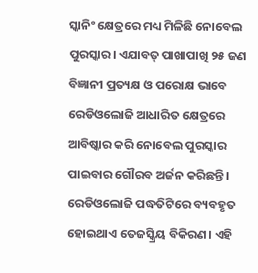ସ୍କାନିଂ କ୍ଷେତ୍ରରେ ମଧ୍ୟ ମିଳିଛି ନୋବେଲ ପୁରସ୍କାର। ଏଯାବତ୍‌ ପାଖାପାଖି ୨୫ ଜଣ ବିଜ୍ଞାନୀ ପ୍ରତ୍ୟକ୍ଷ ଓ ପରୋକ୍ଷ ଭାବେ ରେଡିଓଲୋଜି ଆଧାରିତ କ୍ଷେତ୍ରରେ ଆବିଷ୍କାର କରି ନୋବେଲ ପୁରସ୍କାର ପାଇବାର ଗୌରବ ଅର୍ଜନ କରିଛନ୍ତି।
ରେଡିଓଲୋଜି ପଦ୍ଧତିଟିରେ ବ୍ୟବହୃତ ହୋଇଥାଏ ତେଜସ୍କ୍ରିୟ ବିକିରଣ। ଏହି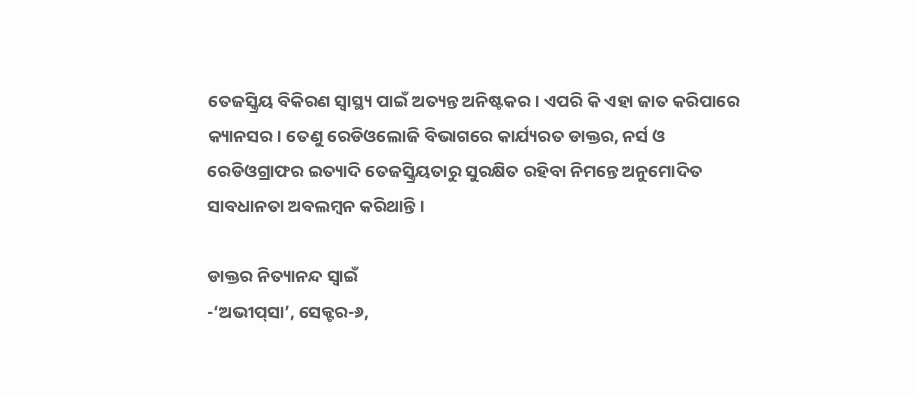ତେଜସ୍କ୍ରିୟ ବିକିରଣ ସ୍ବାସ୍ଥ୍ୟ ପାଇଁ ଅତ୍ୟନ୍ତ ଅନିଷ୍ଟକର। ଏପରି କି ଏହା ଜାତ କରିପାରେ କ୍ୟାନସର। ତେଣୁ ରେଡିଓଲୋଜି ବିଭାଗରେ କାର୍ଯ୍ୟରତ ଡାକ୍ତର, ନର୍ସ ଓ ରେଡିଓଗ୍ରାଫର ଇତ୍ୟାଦି ତେଜସ୍କ୍ରିୟତାରୁ ସୁରକ୍ଷିତ ରହିବା ନିମନ୍ତେ ଅନୁମୋଦିତ ସାବଧାନତା ଅବଲମ୍ବନ କରିଥାନ୍ତି।

ଡାକ୍ତର ନିତ୍ୟାନନ୍ଦ ସ୍ବାଇଁ
-‘ଅଭୀପ୍‌ସା’, ସେକ୍ଟର-୬,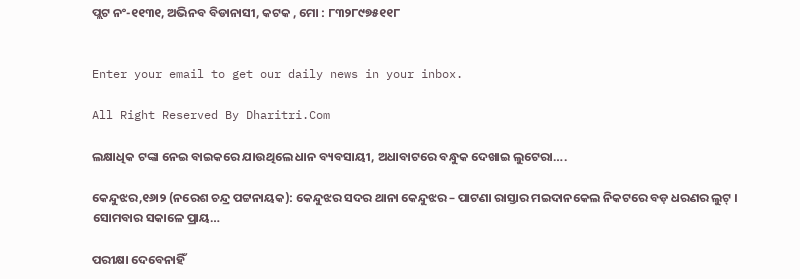ପ୍ଲଟ ନଂ-୧୧୩୧, ଅଭିନବ ବିଡାନାସୀ, କଟକ , ମୋ : ୮୩୨୮୯୭୫୧୧୮


Enter your email to get our daily news in your inbox.

All Right Reserved By Dharitri.Com

ଲକ୍ଷାଧିକ ଟଙ୍କା ନେଇ ବାଇକରେ ଯାଉଥିଲେ ଧାନ ବ୍ୟବସାୟୀ, ଅଧାବାଟରେ ବନ୍ଧୁକ ଦେଖାଇ ଲୁଟେରା….

କେନ୍ଦୁଝର,୧୬ା୨ (ନରେଶ ଚନ୍ଦ୍ର ପଟ୍ଟନାୟକ): କେନ୍ଦୁଝର ସଦର ଥାନା କେନ୍ଦୁଝର – ପାଟଣା ରାସ୍ତାର ମଇଦାନକେଲ ନିକଟରେ ବଡ଼ ଧରଣର ଲୁଟ୍ । ସୋମବାର ସକାଳେ ପ୍ରାୟ…

ପରୀକ୍ଷା ଦେବେନାହିଁ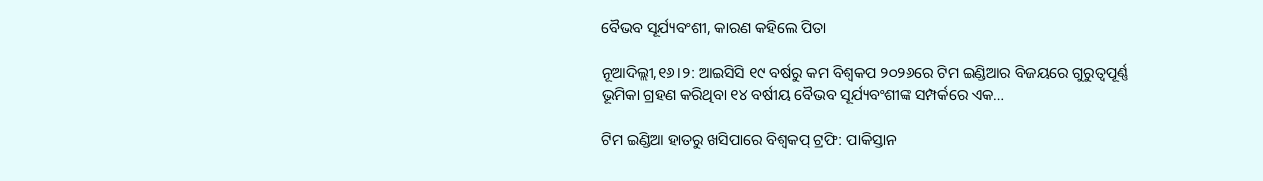ବୈଭବ ସୂର୍ଯ୍ୟବଂଶୀ, କାରଣ କହିଲେ ପିତା

ନୂଆଦିଲ୍ଲୀ,୧୬।୨: ଆଇସିସି ୧୯ ବର୍ଷରୁ କମ ବିଶ୍ୱକପ ୨୦୨୬ରେ ଟିମ ଇଣ୍ଡିଆର ବିଜୟରେ ଗୁରୁତ୍ୱପୂର୍ଣ୍ଣ ଭୂମିକା ଗ୍ରହଣ କରିଥିବା ୧୪ ବର୍ଷୀୟ ବୈଭବ ସୂର୍ଯ୍ୟବଂଶୀଙ୍କ ସମ୍ପର୍କରେ ଏକ…

ଟିମ ଇଣ୍ଡିଆ ହାତରୁ ଖସିପାରେ ବିଶ୍ୱକପ୍‌ ଟ୍ରଫି: ପାକିସ୍ତାନ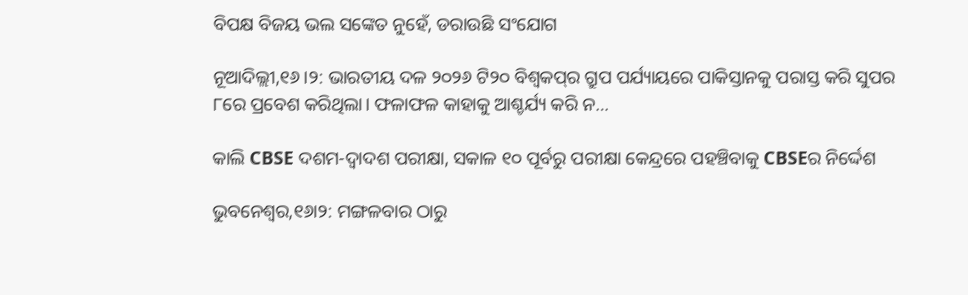ବିପକ୍ଷ ବିଜୟ ଭଲ ସଙ୍କେତ ନୁହେଁ, ଡରାଉଛି ସଂଯୋଗ

ନୂଆଦିଲ୍ଲୀ,୧୬।୨: ଭାରତୀୟ ଦଳ ୨୦୨୬ ଟି୨୦ ବିଶ୍ୱକପ୍‌ର ଗ୍ରୁପ ପର୍ଯ୍ୟାୟରେ ପାକିସ୍ତାନକୁ ପରାସ୍ତ କରି ସୁପର ୮ରେ ପ୍ରବେଶ କରିଥିଲା। ଫଳାଫଳ କାହାକୁ ଆଶ୍ଚର୍ଯ୍ୟ କରି ନ…

କାଲି CBSE ଦଶମ-ଦ୍ବାଦଶ ପରୀକ୍ଷା, ସକାଳ ୧୦ ପୂର୍ବରୁ ପରୀକ୍ଷା କେନ୍ଦ୍ରରେ ପହଞ୍ଚିବାକୁ CBSEର ନିର୍ଦ୍ଦେଶ

ଭୁବନେଶ୍ବର,୧୬ା୨: ମଙ୍ଗଳବାର ଠାରୁ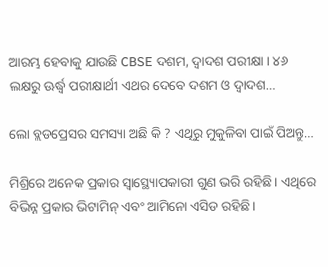ଆରମ୍ଭ ହେବାକୁ ଯାଉଛି CBSE ଦଶମ, ଦ୍ବାଦଶ ପରୀକ୍ଷା । ୪୬ ଲକ୍ଷରୁ ଊର୍ଦ୍ଧ୍ବ ପରୀକ୍ଷାର୍ଥୀ ଏଥର ଦେବେ ଦଶମ ଓ ଦ୍ବାଦଶ…

ଲୋ ବ୍ଲଡପ୍ରେସର ସମସ୍ୟା ଅଛି କି ? ଏଥିରୁ ମୁକୁଳିବା ପାଇଁ ପିଅନ୍ତୁ…

ମିଶ୍ରିରେ ଅନେକ ପ୍ରକାର ସ୍ବାସ୍ଥ୍ୟୋପକାରୀ ଗୁଣ ଭରି ରହିଛି। ଏଥିରେ ବିଭିନ୍ନ ପ୍ରକାର ଭିଟାମିନ୍‌ ଏବଂ ଆମିନୋ ଏସିଡ ରହିଛି।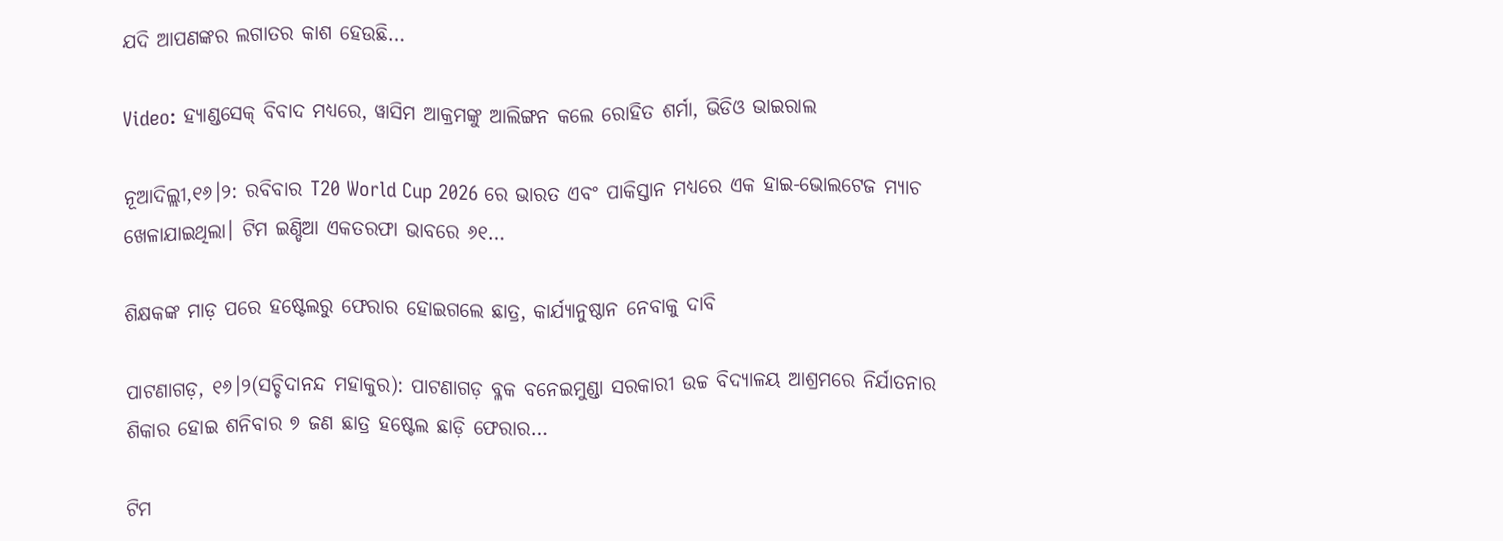ଯଦି ଆପଣଙ୍କର ଲଗାତର କାଶ ହେଉଛି…

Video: ହ୍ୟାଣ୍ଡସେକ୍‌ ବିବାଦ ମଧ୍ୟରେ, ୱାସିମ ଆକ୍ରମଙ୍କୁ ଆଲିଙ୍ଗନ କଲେ ରୋହିତ ଶର୍ମା, ଭିଡିଓ ଭାଇରାଲ

ନୂଆଦିଲ୍ଲୀ,୧୬।୨: ରବିବାର T20 World Cup 2026 ରେ ଭାରତ ଏବଂ ପାକିସ୍ତାନ ମଧ୍ୟରେ ଏକ ହାଇ-ଭୋଲଟେଜ ମ୍ୟାଚ ଖେଳାଯାଇଥିଲା। ଟିମ ଇଣ୍ଡିଆ ଏକତରଫା ଭାବରେ ୬୧…

ଶିକ୍ଷକଙ୍କ ମାଡ଼ ପରେ ହଷ୍ଟେଲରୁ ଫେରାର ହୋଇଗଲେ ଛାତ୍ର, କାର୍ଯ୍ୟାନୁଷ୍ଠାନ ନେବାକୁ ଦାବି

ପାଟଣାଗଡ଼, ୧୬।୨(ସଚ୍ଚିଦାନନ୍ଦ ମହାକୁର): ପାଟଣାଗଡ଼ ବ୍ଳକ ବନେଇମୁଣ୍ଡା ସରକାରୀ ଉଚ୍ଚ ବିଦ୍ୟାଳୟ ଆଶ୍ରମରେ ନିର୍ଯାତନାର ଶିକାର ହୋଇ ଶନିବାର ୭ ଜଣ ଛାତ୍ର ହଷ୍ଟେଲ ଛାଡ଼ି ଫେରାର…

ଟିମ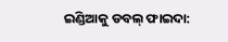ଇଣ୍ଡିଆକୁ ଡବଲ୍‌ ଫାଇଦା: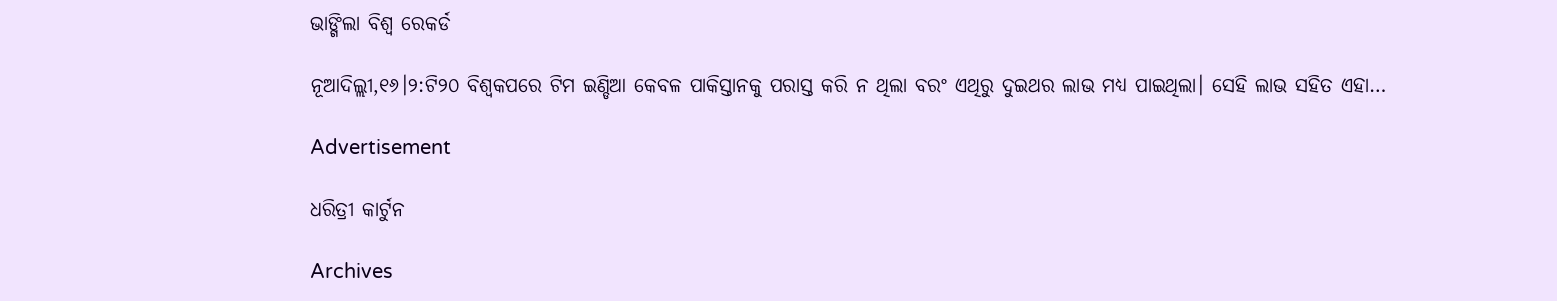ଭାଙ୍ଗିଲା ବିଶ୍ୱ ରେକର୍ଡ

ନୂଆଦିଲ୍ଲୀ,୧୬।୨:ଟି୨୦ ବିଶ୍ୱକପରେ ଟିମ ଇଣ୍ଡିଆ କେବଳ ପାକିସ୍ତାନକୁ ପରାସ୍ତ କରି ନ ଥିଲା ବରଂ ଏଥିରୁ ଦୁଇଥର ଲାଭ ମଧ୍ୟ ପାଇଥିଲା। ସେହି ଲାଭ ସହିତ ଏହା…

Advertisement

ଧରିତ୍ରୀ କାର୍ଟୁନ

Archives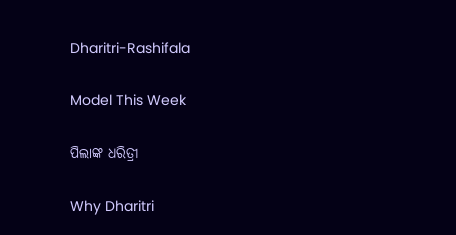Dharitri-Rashifala

Model This Week

ପିଲାଙ୍କ ଧରିତ୍ରୀ

Why Dharitri